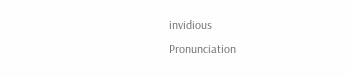invidious
Pronunciation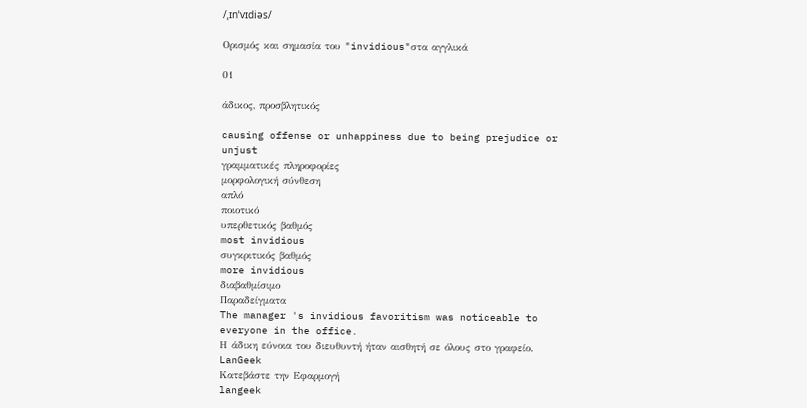/ˌɪnˈvɪdiəs/

Ορισμός και σημασία του "invidious"στα αγγλικά

01

άδικος, προσβλητικός

causing offense or unhappiness due to being prejudice or unjust
γραμματικές πληροφορίες
μορφολογική σύνθεση
απλό
ποιοτικό
υπερθετικός βαθμός
most invidious
συγκριτικός βαθμός
more invidious
διαβαθμίσιμο
Παραδείγματα
The manager 's invidious favoritism was noticeable to everyone in the office.
Η άδικη εύνοια του διευθυντή ήταν αισθητή σε όλους στο γραφείο.
LanGeek
Κατεβάστε την Εφαρμογή
langeek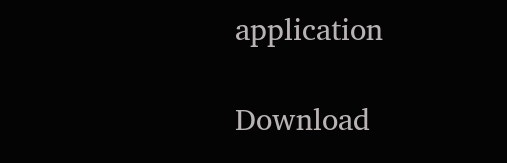application

Download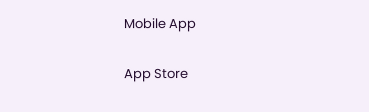Mobile App

App Store